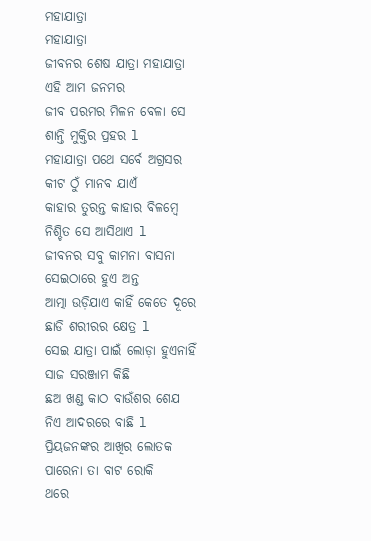ମହାଯାତ୍ରା
ମହାଯାତ୍ରା
ଜୀବନର ଶେଷ ଯାତ୍ରା ମହାଯାତ୍ରା
ଏହି ଆମ ଜନମର
ଜୀବ ପରମର ମିଳନ ବେଳା ସେ
ଶାନ୍ତି ମୁକ୍ତିର ପ୍ରହର l
ମହାଯାତ୍ରା ପଥେ ସର୍ବେ ଅଗ୍ରସର
କୀଟ ଠୁଁ ମାନବ ଯାଏଁ
କାହାର ତୁରନ୍ତ କାହାର ବିଳମ୍ବେ
ନିଶ୍ଚିତ ସେ ଆସିଥାଏ l
ଜୀବନର ସବୁ କାମନା ବାସନା
ସେଇଠାରେ ହୁଏ ଅନ୍ତ
ଆତ୍ମା ଉଡ଼ିଯାଏ କାହିଁ କେତେ ଦୂରେ
ଛାଡି ଶରୀରର କ୍ଷେତ୍ର l
ସେଇ ଯାତ୍ରା ପାଇଁ ଲୋଡ଼ା ହୁଏନାହିଁ
ସାଜ ସରଞ୍ଜାମ କିଛି
ଛଅ ଖଣ୍ଡ କାଠ ବାଉଁଶର ଶେଯ
ନିଏ ଆଦରରେ ବାଛି l
ପ୍ରିୟଜନଙ୍କର ଆଖିର ଲୋତକ
ପାରେନା ତା ବାଟ ରୋକି
ଥରେ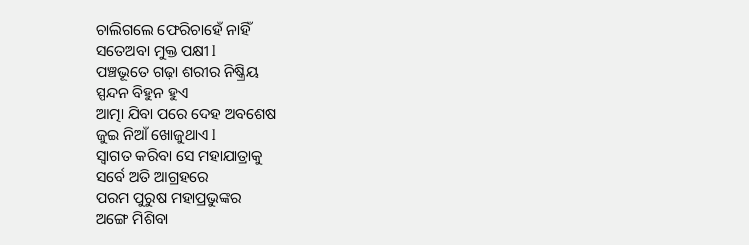ଚାଲିଗଲେ ଫେରିଚାହେଁ ନାହିଁ
ସତେଅବା ମୁକ୍ତ ପକ୍ଷୀ l
ପଞ୍ଚଭୂତେ ଗଢ଼ା ଶରୀର ନିଷ୍କ୍ରିୟ
ସ୍ପନ୍ଦନ ବିହୁନ ହୁଏ
ଆତ୍ମା ଯିବା ପରେ ଦେହ ଅବଶେଷ
ଜୁଇ ନିଆଁ ଖୋଜୁଥାଏ l
ସ୍ୱାଗତ କରିବା ସେ ମହାଯାତ୍ରାକୁ
ସର୍ବେ ଅତି ଆଗ୍ରହରେ
ପରମ ପୁରୁଷ ମହାପ୍ରଭୁଙ୍କର
ଅଙ୍ଗେ ମିଶିବା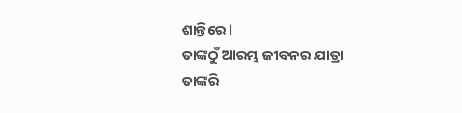ଶାନ୍ତିରେ l
ତାଙ୍କଠୁଁ ଆରମ୍ଭ ଜୀବନର ଯାତ୍ରା
ତାଙ୍କରି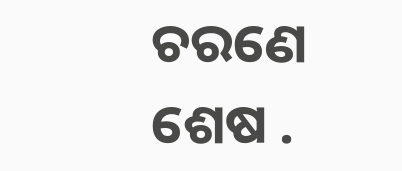ଚରଣେ ଶେଷ .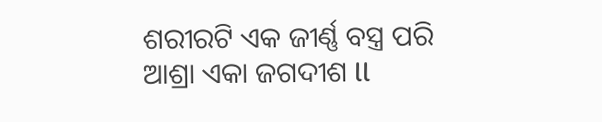ଶରୀରଟି ଏକ ଜୀର୍ଣ୍ଣ ବସ୍ତ୍ର ପରି
ଆଶ୍ରା ଏକା ଜଗଦୀଶ ll